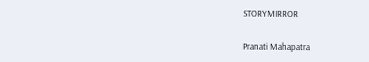STORYMIRROR

Pranati Mahapatra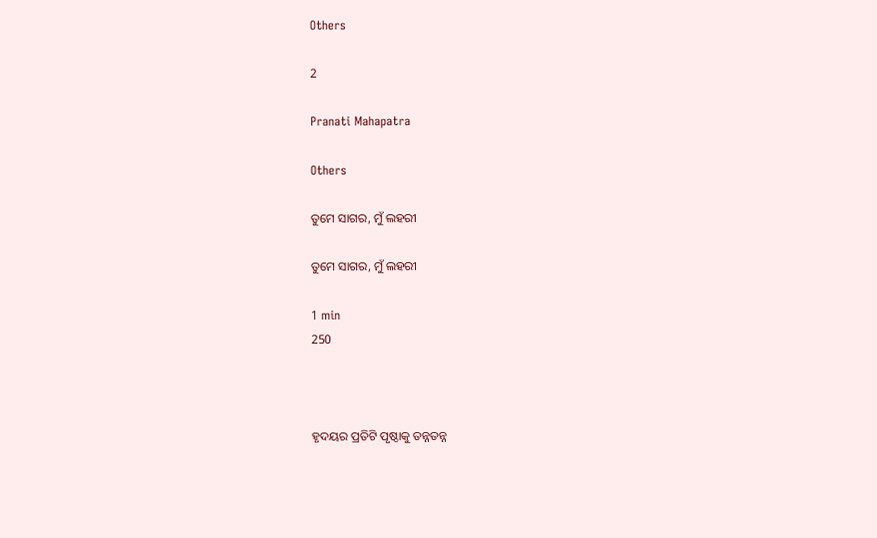Others

2

Pranati Mahapatra

Others

ତୁମେ ସାଗର, ମୁଁ ଲହରୀ

ତୁମେ ସାଗର, ମୁଁ ଲହରୀ

1 min
250



ହୃଦୟର ପ୍ରତିଟି ପୃଷ୍ଠାକୁ ତନ୍ନତନ୍ନ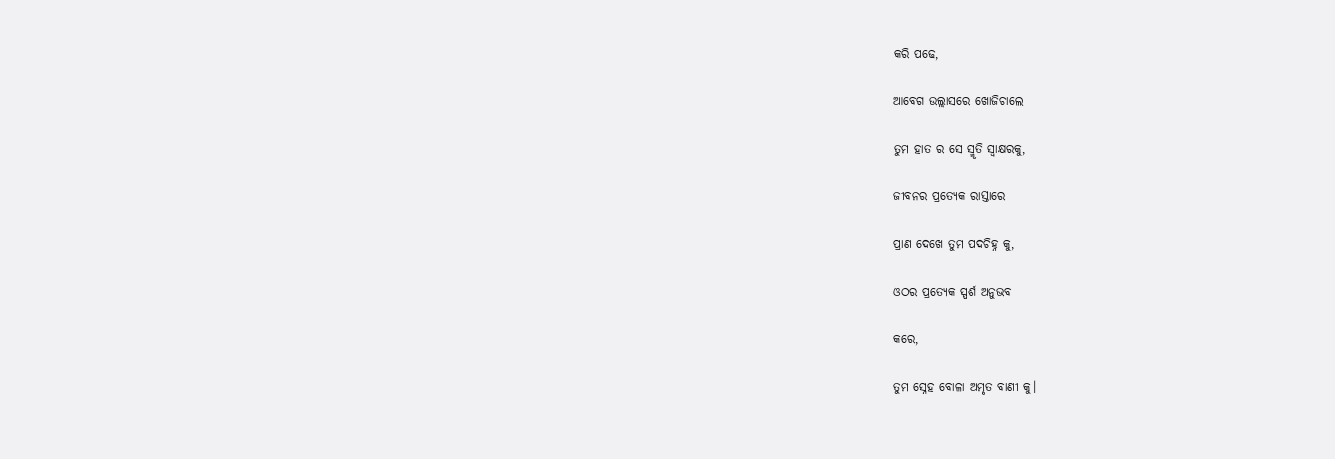କରି ପଢେ,

ଆବେଗ ଉଲ୍ଲାସରେ ଖୋଜିଚାଲେ

ତୁମ ହାତ ର ସେ ସ୍ମୃତି ସ୍ଵାକ୍ଷରକୁ,

ଜୀବନର ପ୍ରତ୍ୟେକ ରାସ୍ତାରେ

ପ୍ରାଣ ଦେଖେ ତୁମ ପଦଚିହ୍ନ କୁ,

ଓଠର ପ୍ରତ୍ୟେକ ସ୍ପର୍ଶ ଅନୁଭବ

କରେ,

ତୁମ ସ୍ନେହ ବୋଳା ଅମୃତ ବାଣୀ କୁ।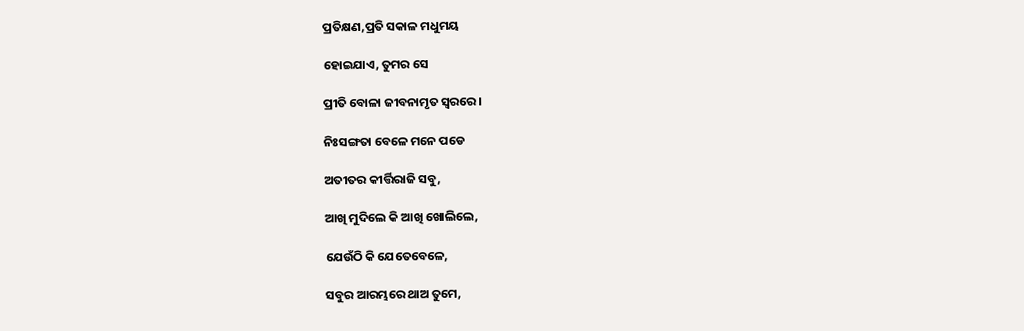ପ୍ରତିକ୍ଷଣ,ପ୍ରତି ସକାଳ ମଧୁମୟ

ହୋଇଯାଏ, ତୁମର ସେ

ପ୍ରୀତି ବୋଳା ଜୀବନାମୃତ ସ୍ଵରରେ।

ନିଃସଙ୍ଗତା ବେଳେ ମନେ ପଡେ

ଅତୀତର କୀର୍ତ୍ତିରାଜି ସବୁ,

ଆଖି ମୁଦିଲେ କି ଆଖି ଖୋଲିଲେ,

ଯେଉଁଠି କି ଯେତେବେଳେ,

ସବୁର ଆରମ୍ଭରେ ଥାଅ ତୁମେ,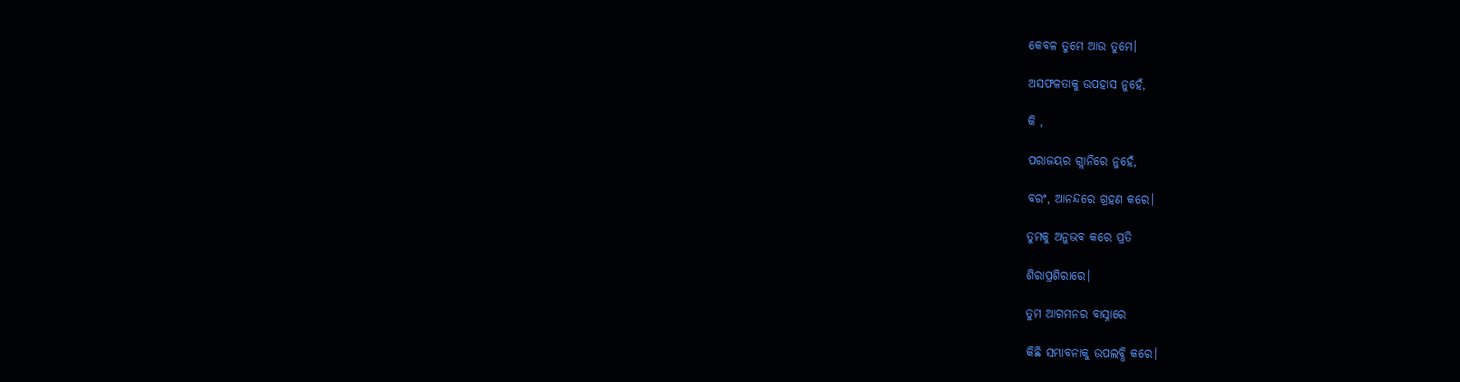କେବଳ ତୁମେ ଆଉ ତୁମେ।

ଅସଫଳତାକୁ ଉପହାସ ନୁହେଁ,

କି ,

ପରାଜୟର ଗ୍ଲାନିରେ ନୁହେଁ,

ବରଂ, ଆନନ୍ଦରେ ଗ୍ରହଣ କରେ।

ତୁମକୁ ଅନୁଭବ କରେ ପ୍ରତି

ଶିରାପ୍ରଶିରାରେ।

ତୁମ ଆଗମନର ବାସ୍ନାରେ

କିଛି ସମ୍ଭାବନାକୁ ଉପଲବ୍ଧି କରେ।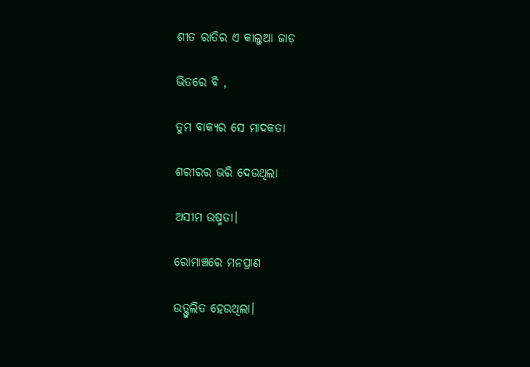ଶୀତ ରାତିର ଏ କାଲୁଆ ଜାଡ଼

ଭିତରେ ବି ,

ତୁମ ବାକ୍ୟର ସେ ମାଦକତା

ଶରୀରର ଭରି ଦେଉଥିଲା

ଅସୀମ ଉଷ୍ମତା।

ରୋମାଞ୍ଚରେ ମନପ୍ରାଣ

ଉତ୍ଫୁଲିତ ହେଉଥିଲା।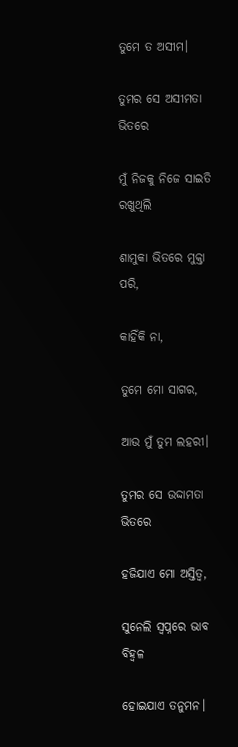ତୁମେ ତ ଅସୀମ।

ତୁମର ସେ ଅସୀମତା ଭିତରେ

ମୁଁ ନିଜକୁ ନିଜେ ସାଇତି ରଖୁଥିଲି

ଶାମୁକା ଭିତରେ ମୁକ୍ତା ପରି,

କାହିଁକି ନା,

ତୁମେ ମୋ ସାଗର,

ଆଉ ମୁଁ ତୁମ ଲହରୀ।

ତୁମର ସେ ଉଦ୍ଦାମତା ଭିତରେ

ହଜିଯାଏ ମୋ ଅସ୍ତିତ୍ବ,

ସୁନେଲି ସ୍ଵପ୍ନରେ ଭାବ ବିହ୍ୱଳ

ହୋଇଯାଏ ତନୁମନ।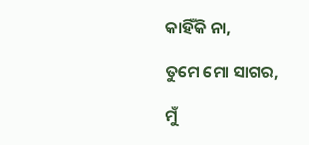କାହିଁକି ନା,

ତୁମେ ମୋ ସାଗର,

ମୁଁ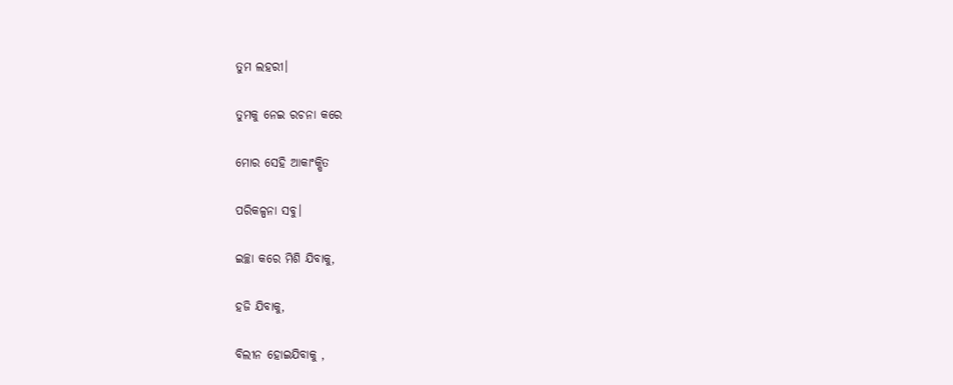ତୁମ ଲହରୀ।

ତୁମକୁ ନେଇ ରଚନା କରେ

ମୋର ସେହି ଆକାଂକ୍ଷିତ

ପରିକଳ୍ପନା ସବୁ।

ଇଚ୍ଛା କରେ ମିଶି ଯିବାକୁ,

ହଜି ଯିବାକୁ,

ବିଲୀନ ହୋଇଯିବାକୁ ,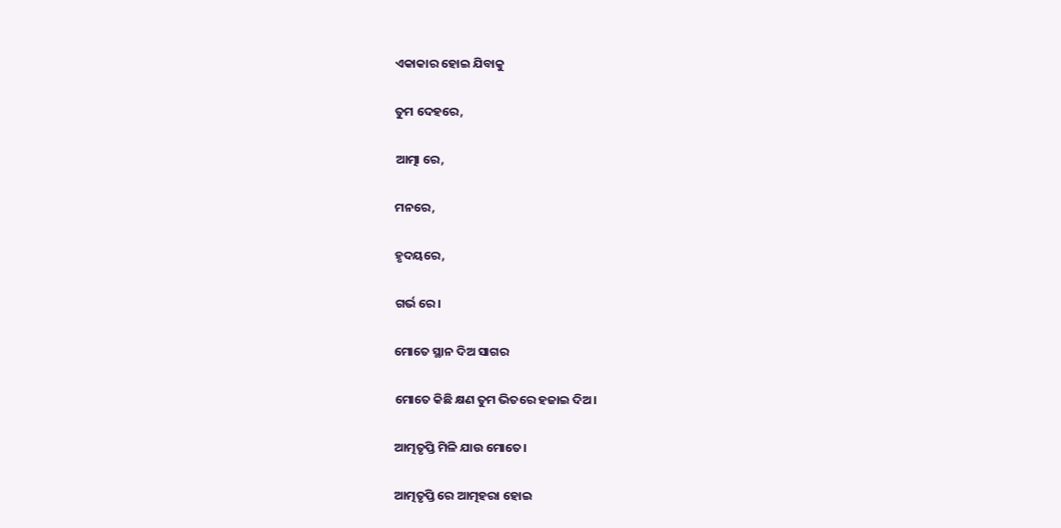ଏକାକାର ହୋଇ ଯିବାକୁ

ତୁମ ଦେହରେ,

ଆତ୍ମା ରେ,

ମନରେ,

ହୃଦୟରେ,

ଗର୍ଭ ରେ।

ମୋତେ ସ୍ଥାନ ଦିଅ ସାଗର

ମୋତେ କିଛି କ୍ଷଣ ତୁମ ଭିତରେ ହଜାଇ ଦିଅ।

ଆତ୍ମତୃପ୍ତି ମିଳି ଯାଉ ମୋତେ।

ଆତ୍ମତୃପ୍ତି ରେ ଆତ୍ମହରା ହୋଇ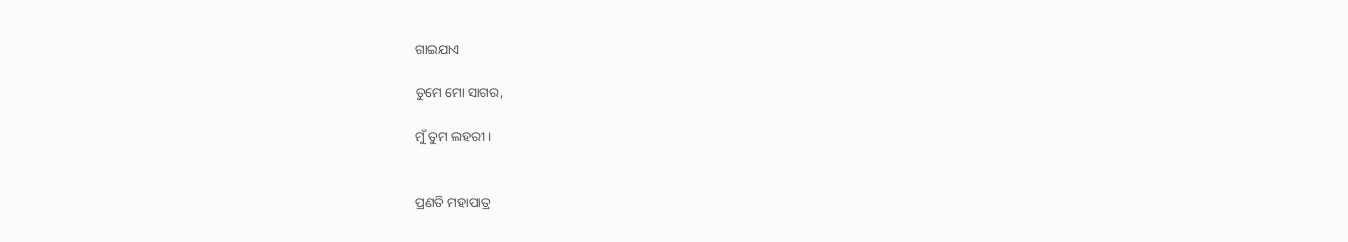ଗାଇଯାଏ

ତୁମେ ମୋ ସାଗର,

ମୁଁ ତୁମ ଲହରୀ।


ପ୍ରଣତି ମହାପାତ୍ର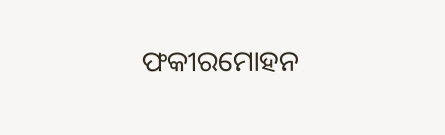ଫକୀରମୋହନ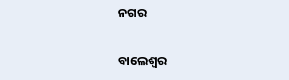ନଗର

ବାଲେଶ୍ଵର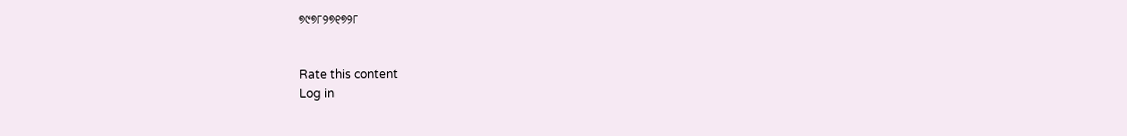୭୯୭୮୨୭୧୭୨୮


Rate this content
Log in